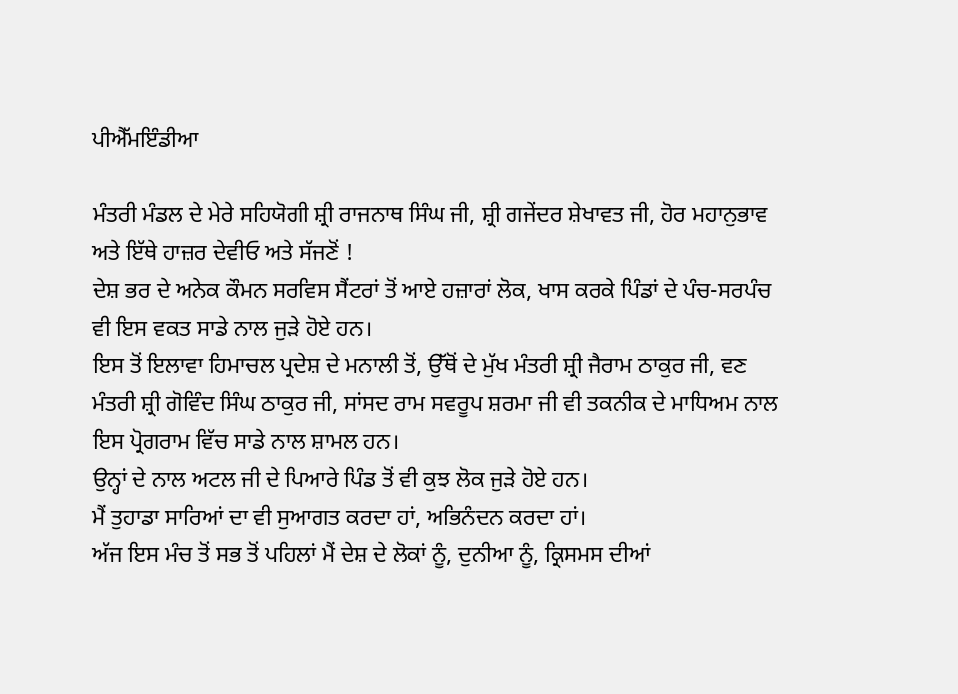ਪੀਐੱਮਇੰਡੀਆ

ਮੰਤਰੀ ਮੰਡਲ ਦੇ ਮੇਰੇ ਸਹਿਯੋਗੀ ਸ਼੍ਰੀ ਰਾਜਨਾਥ ਸਿੰਘ ਜੀ, ਸ਼੍ਰੀ ਗਜੇਂਦਰ ਸ਼ੇਖਾਵਤ ਜੀ, ਹੋਰ ਮਹਾਨੁਭਾਵ ਅਤੇ ਇੱਥੇ ਹਾਜ਼ਰ ਦੇਵੀਓ ਅਤੇ ਸੱਜਣੋਂ !
ਦੇਸ਼ ਭਰ ਦੇ ਅਨੇਕ ਕੌਮਨ ਸਰਵਿਸ ਸੈਂਟਰਾਂ ਤੋਂ ਆਏ ਹਜ਼ਾਰਾਂ ਲੋਕ, ਖਾਸ ਕਰਕੇ ਪਿੰਡਾਂ ਦੇ ਪੰਚ-ਸਰਪੰਚ ਵੀ ਇਸ ਵਕਤ ਸਾਡੇ ਨਾਲ ਜੁੜੇ ਹੋਏ ਹਨ।
ਇਸ ਤੋਂ ਇਲਾਵਾ ਹਿਮਾਚਲ ਪ੍ਰਦੇਸ਼ ਦੇ ਮਨਾਲੀ ਤੋਂ, ਉੱਥੋਂ ਦੇ ਮੁੱਖ ਮੰਤਰੀ ਸ਼੍ਰੀ ਜੈਰਾਮ ਠਾਕੁਰ ਜੀ, ਵਣ ਮੰਤਰੀ ਸ਼੍ਰੀ ਗੋਵਿੰਦ ਸਿੰਘ ਠਾਕੁਰ ਜੀ, ਸਾਂਸਦ ਰਾਮ ਸਵਰੂਪ ਸ਼ਰਮਾ ਜੀ ਵੀ ਤਕਨੀਕ ਦੇ ਮਾਧਿਅਮ ਨਾਲ ਇਸ ਪ੍ਰੋਗਰਾਮ ਵਿੱਚ ਸਾਡੇ ਨਾਲ ਸ਼ਾਮਲ ਹਨ।
ਉਨ੍ਹਾਂ ਦੇ ਨਾਲ ਅਟਲ ਜੀ ਦੇ ਪਿਆਰੇ ਪਿੰਡ ਤੋਂ ਵੀ ਕੁਝ ਲੋਕ ਜੁੜੇ ਹੋਏ ਹਨ।
ਮੈਂ ਤੁਹਾਡਾ ਸਾਰਿਆਂ ਦਾ ਵੀ ਸੁਆਗਤ ਕਰਦਾ ਹਾਂ, ਅਭਿਨੰਦਨ ਕਰਦਾ ਹਾਂ।
ਅੱਜ ਇਸ ਮੰਚ ਤੋਂ ਸਭ ਤੋਂ ਪਹਿਲਾਂ ਮੈਂ ਦੇਸ਼ ਦੇ ਲੋਕਾਂ ਨੂੰ, ਦੁਨੀਆ ਨੂੰ, ਕ੍ਰਿਸਮਸ ਦੀਆਂ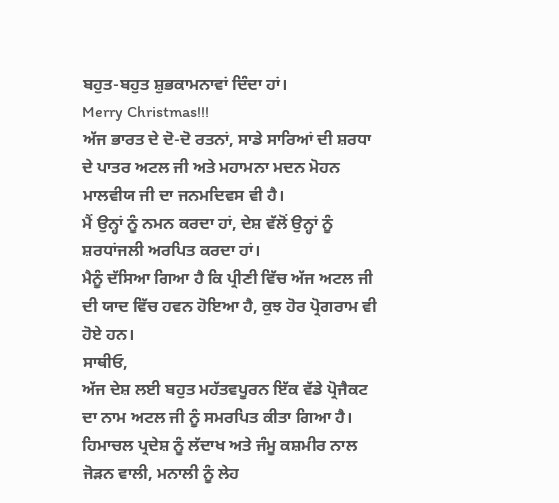ਬਹੁਤ-ਬਹੁਤ ਸ਼ੁਭਕਾਮਨਾਵਾਂ ਦਿੰਦਾ ਹਾਂ।
Merry Christmas!!!
ਅੱਜ ਭਾਰਤ ਦੇ ਦੋ-ਦੋ ਰਤਨਾਂ, ਸਾਡੇ ਸਾਰਿਆਂ ਦੀ ਸ਼ਰਧਾ ਦੇ ਪਾਤਰ ਅਟਲ ਜੀ ਅਤੇ ਮਹਾਮਨਾ ਮਦਨ ਮੋਹਨ ਮਾਲਵੀਯ ਜੀ ਦਾ ਜਨਮਦਿਵਸ ਵੀ ਹੈ।
ਮੈਂ ਉਨ੍ਹਾਂ ਨੂੰ ਨਮਨ ਕਰਦਾ ਹਾਂ, ਦੇਸ਼ ਵੱਲੋਂ ਉਨ੍ਹਾਂ ਨੂੰ ਸ਼ਰਧਾਂਜਲੀ ਅਰਪਿਤ ਕਰਦਾ ਹਾਂ।
ਮੈਨੂੰ ਦੱਸਿਆ ਗਿਆ ਹੈ ਕਿ ਪ੍ਰੀਣੀ ਵਿੱਚ ਅੱਜ ਅਟਲ ਜੀ ਦੀ ਯਾਦ ਵਿੱਚ ਹਵਨ ਹੋਇਆ ਹੈ, ਕੁਝ ਹੋਰ ਪ੍ਰੋਗਰਾਮ ਵੀ ਹੋਏ ਹਨ।
ਸਾਥੀਓ,
ਅੱਜ ਦੇਸ਼ ਲਈ ਬਹੁਤ ਮਹੱਤਵਪੂਰਨ ਇੱਕ ਵੱਡੇ ਪ੍ਰੋਜੈਕਟ ਦਾ ਨਾਮ ਅਟਲ ਜੀ ਨੂੰ ਸਮਰਪਿਤ ਕੀਤਾ ਗਿਆ ਹੈ।
ਹਿਮਾਚਲ ਪ੍ਰਦੇਸ਼ ਨੂੰ ਲੱਦਾਖ ਅਤੇ ਜੰਮੂ ਕਸ਼ਮੀਰ ਨਾਲ ਜੋੜਨ ਵਾਲੀ, ਮਨਾਲੀ ਨੂੰ ਲੇਹ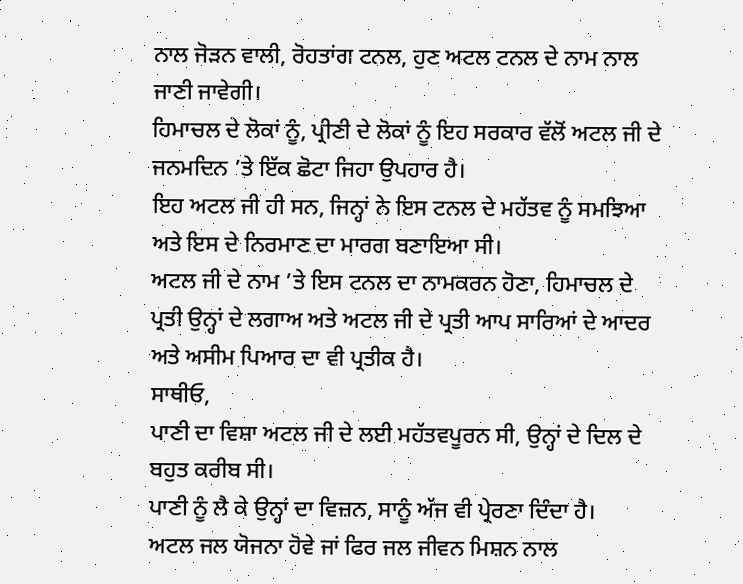ਨਾਲ ਜੋੜਨ ਵਾਲੀ, ਰੋਹਤਾਂਗ ਟਨਲ, ਹੁਣ ਅਟਲ ਟਨਲ ਦੇ ਨਾਮ ਨਾਲ ਜਾਣੀ ਜਾਵੇਗੀ।
ਹਿਮਾਚਲ ਦੇ ਲੋਕਾਂ ਨੂੰ, ਪ੍ਰੀਣੀ ਦੇ ਲੋਕਾਂ ਨੂੰ ਇਹ ਸਰਕਾਰ ਵੱਲੋਂ ਅਟਲ ਜੀ ਦੇ ਜਨਮਦਿਨ ’ਤੇ ਇੱਕ ਛੋਟਾ ਜਿਹਾ ਉਪਹਾਰ ਹੈ।
ਇਹ ਅਟਲ ਜੀ ਹੀ ਸਨ, ਜਿਨ੍ਹਾਂ ਨੇ ਇਸ ਟਨਲ ਦੇ ਮਹੱਤਵ ਨੂੰ ਸਮਝਿਆ ਅਤੇ ਇਸ ਦੇ ਨਿਰਮਾਣ ਦਾ ਮਾਰਗ ਬਣਾਇਆ ਸੀ।
ਅਟਲ ਜੀ ਦੇ ਨਾਮ ’ਤੇ ਇਸ ਟਨਲ ਦਾ ਨਾਮਕਰਨ ਹੋਣਾ, ਹਿਮਾਚਲ ਦੇ ਪ੍ਰਤੀ ਉਨ੍ਹਾਂ ਦੇ ਲਗਾਅ ਅਤੇ ਅਟਲ ਜੀ ਦੇ ਪ੍ਰਤੀ ਆਪ ਸਾਰਿਆਂ ਦੇ ਆਦਰ ਅਤੇ ਅਸੀਮ ਪਿਆਰ ਦਾ ਵੀ ਪ੍ਰਤੀਕ ਹੈ।
ਸਾਥੀਓ,
ਪਾਣੀ ਦਾ ਵਿਸ਼ਾ ਅਟਲ ਜੀ ਦੇ ਲਈ ਮਹੱਤਵਪੂਰਨ ਸੀ, ਉਨ੍ਹਾਂ ਦੇ ਦਿਲ ਦੇ ਬਹੁਤ ਕਰੀਬ ਸੀ।
ਪਾਣੀ ਨੂੰ ਲੈ ਕੇ ਉਨ੍ਹਾਂ ਦਾ ਵਿਜ਼ਨ, ਸਾਨੂੰ ਅੱਜ ਵੀ ਪ੍ਰੇਰਣਾ ਦਿੰਦਾ ਹੈ।
ਅਟਲ ਜਲ ਯੋਜਨਾ ਹੋਵੇ ਜਾਂ ਫਿਰ ਜਲ ਜੀਵਨ ਮਿਸ਼ਨ ਨਾਲ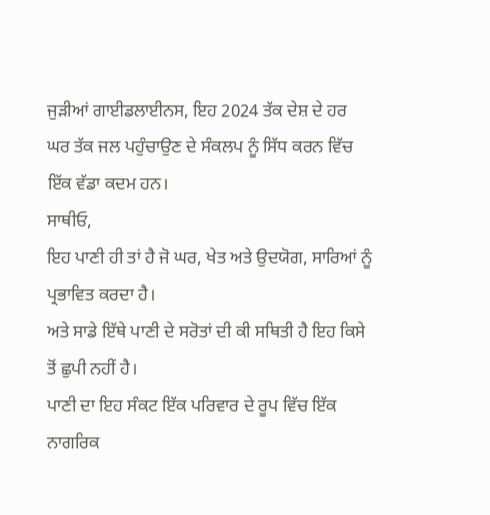ਜੁੜੀਆਂ ਗਾਈਡਲਾਈਨਸ, ਇਹ 2024 ਤੱਕ ਦੇਸ਼ ਦੇ ਹਰ ਘਰ ਤੱਕ ਜਲ ਪਹੁੰਚਾਉਣ ਦੇ ਸੰਕਲਪ ਨੂੰ ਸਿੱਧ ਕਰਨ ਵਿੱਚ ਇੱਕ ਵੱਡਾ ਕਦਮ ਹਨ।
ਸਾਥੀਓ,
ਇਹ ਪਾਣੀ ਹੀ ਤਾਂ ਹੈ ਜੋ ਘਰ, ਖੇਤ ਅਤੇ ਉਦਯੋਗ, ਸਾਰਿਆਂ ਨੂੰ ਪ੍ਰਭਾਵਿਤ ਕਰਦਾ ਹੈ।
ਅਤੇ ਸਾਡੇ ਇੱਥੇ ਪਾਣੀ ਦੇ ਸਰੋਤਾਂ ਦੀ ਕੀ ਸਥਿਤੀ ਹੈ ਇਹ ਕਿਸੇ ਤੋਂ ਛੁਪੀ ਨਹੀਂ ਹੈ।
ਪਾਣੀ ਦਾ ਇਹ ਸੰਕਟ ਇੱਕ ਪਰਿਵਾਰ ਦੇ ਰੂਪ ਵਿੱਚ ਇੱਕ ਨਾਗਰਿਕ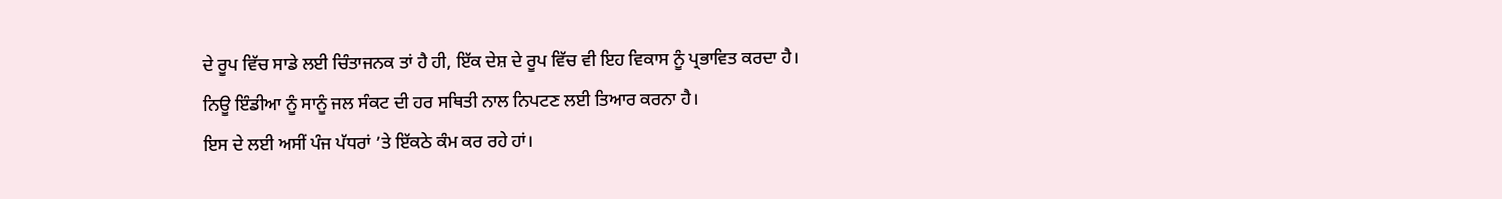ਦੇ ਰੂਪ ਵਿੱਚ ਸਾਡੇ ਲਈ ਚਿੰਤਾਜਨਕ ਤਾਂ ਹੈ ਹੀ, ਇੱਕ ਦੇਸ਼ ਦੇ ਰੂਪ ਵਿੱਚ ਵੀ ਇਹ ਵਿਕਾਸ ਨੂੰ ਪ੍ਰਭਾਵਿਤ ਕਰਦਾ ਹੈ।
ਨਿਊ ਇੰਡੀਆ ਨੂੰ ਸਾਨੂੰ ਜਲ ਸੰਕਟ ਦੀ ਹਰ ਸਥਿਤੀ ਨਾਲ ਨਿਪਟਣ ਲਈ ਤਿਆਰ ਕਰਨਾ ਹੈ।
ਇਸ ਦੇ ਲਈ ਅਸੀਂ ਪੰਜ ਪੱਧਰਾਂ ’ਤੇ ਇੱਕਠੇ ਕੰਮ ਕਰ ਰਹੇ ਹਾਂ।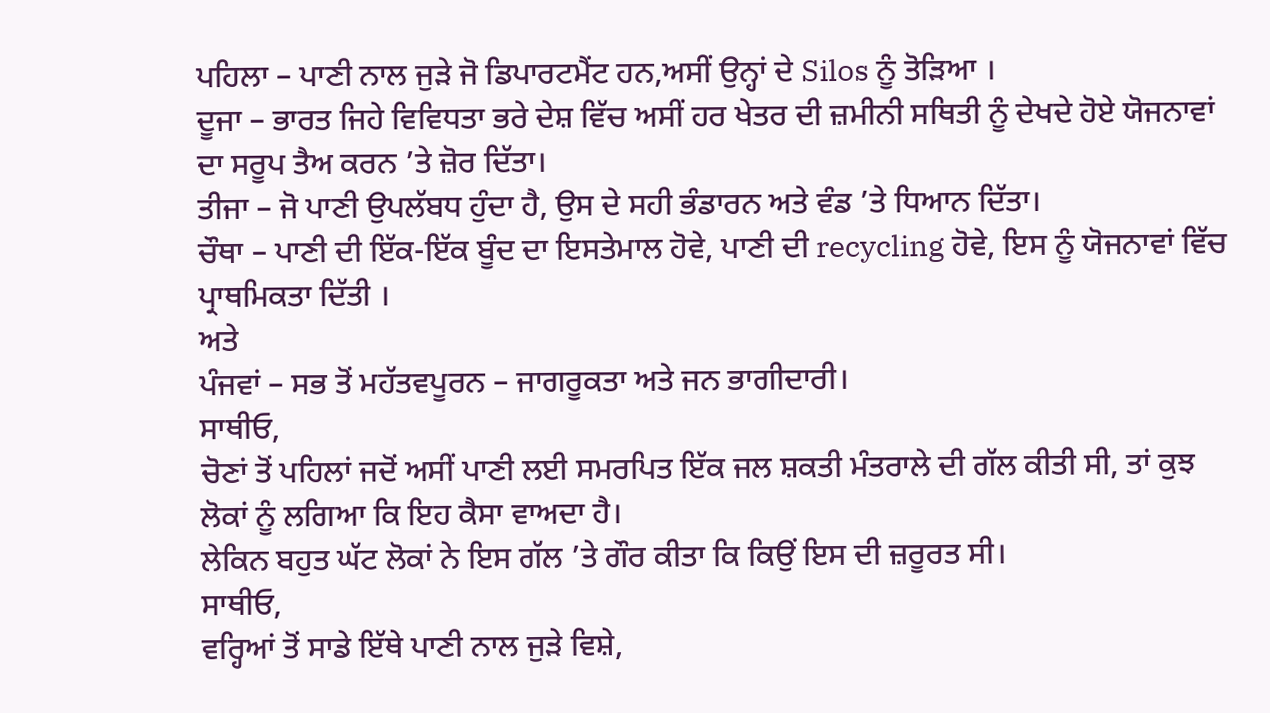ਪਹਿਲਾ – ਪਾਣੀ ਨਾਲ ਜੁੜੇ ਜੋ ਡਿਪਾਰਟਮੈਂਟ ਹਨ,ਅਸੀਂ ਉਨ੍ਹਾਂ ਦੇ Silos ਨੂੰ ਤੋੜਿਆ ।
ਦੂਜਾ – ਭਾਰਤ ਜਿਹੇ ਵਿਵਿਧਤਾ ਭਰੇ ਦੇਸ਼ ਵਿੱਚ ਅਸੀਂ ਹਰ ਖੇਤਰ ਦੀ ਜ਼ਮੀਨੀ ਸਥਿਤੀ ਨੂੰ ਦੇਖਦੇ ਹੋਏ ਯੋਜਨਾਵਾਂ ਦਾ ਸਰੂਪ ਤੈਅ ਕਰਨ ’ਤੇ ਜ਼ੋਰ ਦਿੱਤਾ।
ਤੀਜਾ – ਜੋ ਪਾਣੀ ਉਪਲੱਬਧ ਹੁੰਦਾ ਹੈ, ਉਸ ਦੇ ਸਹੀ ਭੰਡਾਰਨ ਅਤੇ ਵੰਡ ’ਤੇ ਧਿਆਨ ਦਿੱਤਾ।
ਚੌਥਾ – ਪਾਣੀ ਦੀ ਇੱਕ-ਇੱਕ ਬੂੰਦ ਦਾ ਇਸਤੇਮਾਲ ਹੋਵੇ, ਪਾਣੀ ਦੀ recycling ਹੋਵੇ, ਇਸ ਨੂੰ ਯੋਜਨਾਵਾਂ ਵਿੱਚ ਪ੍ਰਾਥਮਿਕਤਾ ਦਿੱਤੀ ।
ਅਤੇ
ਪੰਜਵਾਂ – ਸਭ ਤੋਂ ਮਹੱਤਵਪੂਰਨ – ਜਾਗਰੂਕਤਾ ਅਤੇ ਜਨ ਭਾਗੀਦਾਰੀ।
ਸਾਥੀਓ,
ਚੋਣਾਂ ਤੋਂ ਪਹਿਲਾਂ ਜਦੋਂ ਅਸੀਂ ਪਾਣੀ ਲਈ ਸਮਰਪਿਤ ਇੱਕ ਜਲ ਸ਼ਕਤੀ ਮੰਤਰਾਲੇ ਦੀ ਗੱਲ ਕੀਤੀ ਸੀ, ਤਾਂ ਕੁਝ ਲੋਕਾਂ ਨੂੰ ਲਗਿਆ ਕਿ ਇਹ ਕੈਸਾ ਵਾਅਦਾ ਹੈ।
ਲੇਕਿਨ ਬਹੁਤ ਘੱਟ ਲੋਕਾਂ ਨੇ ਇਸ ਗੱਲ ’ਤੇ ਗੌਰ ਕੀਤਾ ਕਿ ਕਿਉਂ ਇਸ ਦੀ ਜ਼ਰੂਰਤ ਸੀ।
ਸਾਥੀਓ,
ਵਰ੍ਹਿਆਂ ਤੋਂ ਸਾਡੇ ਇੱਥੇ ਪਾਣੀ ਨਾਲ ਜੁੜੇ ਵਿਸ਼ੇ,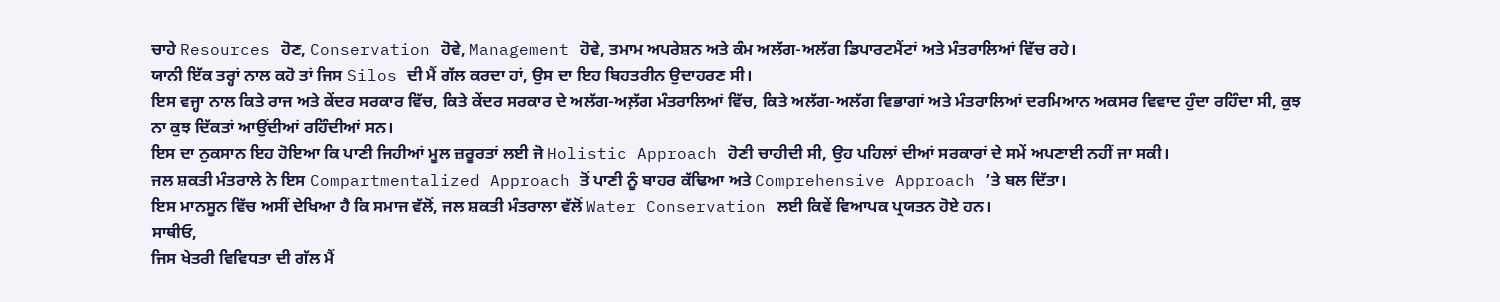ਚਾਹੇ Resources ਹੋਣ, Conservation ਹੋਵੇ, Management ਹੋਵੇ, ਤਮਾਮ ਅਪਰੇਸ਼ਨ ਅਤੇ ਕੰਮ ਅਲੱਗ-ਅਲੱਗ ਡਿਪਾਰਟਮੈਂਟਾਂ ਅਤੇ ਮੰਤਰਾਲਿਆਂ ਵਿੱਚ ਰਹੇ।
ਯਾਨੀ ਇੱਕ ਤਰ੍ਹਾਂ ਨਾਲ ਕਹੋ ਤਾਂ ਜਿਸ Silos ਦੀ ਮੈਂ ਗੱਲ ਕਰਦਾ ਹਾਂ, ਉਸ ਦਾ ਇਹ ਬਿਹਤਰੀਨ ਉਦਾਹਰਣ ਸੀ।
ਇਸ ਵਜ੍ਹਾ ਨਾਲ ਕਿਤੇ ਰਾਜ ਅਤੇ ਕੇਂਦਰ ਸਰਕਾਰ ਵਿੱਚ, ਕਿਤੇ ਕੇਂਦਰ ਸਰਕਾਰ ਦੇ ਅਲੱਗ-ਅਲ਼ੱਗ ਮੰਤਰਾਲਿਆਂ ਵਿੱਚ, ਕਿਤੇ ਅਲੱਗ-ਅਲੱਗ ਵਿਭਾਗਾਂ ਅਤੇ ਮੰਤਰਾਲਿਆਂ ਦਰਮਿਆਨ ਅਕਸਰ ਵਿਵਾਦ ਹੁੰਦਾ ਰਹਿੰਦਾ ਸੀ, ਕੁਝ ਨਾ ਕੁਝ ਦਿੱਕਤਾਂ ਆਉਂਦੀਆਂ ਰਹਿੰਦੀਆਂ ਸਨ।
ਇਸ ਦਾ ਨੁਕਸਾਨ ਇਹ ਹੋਇਆ ਕਿ ਪਾਣੀ ਜਿਹੀਆਂ ਮੂਲ ਜ਼ਰੂਰਤਾਂ ਲਈ ਜੋ Holistic Approach ਹੋਣੀ ਚਾਹੀਦੀ ਸੀ, ਉਹ ਪਹਿਲਾਂ ਦੀਆਂ ਸਰਕਾਰਾਂ ਦੇ ਸਮੇਂ ਅਪਣਾਈ ਨਹੀਂ ਜਾ ਸਕੀ।
ਜਲ ਸ਼ਕਤੀ ਮੰਤਰਾਲੇ ਨੇ ਇਸ Compartmentalized Approach ਤੋਂ ਪਾਣੀ ਨੂੰ ਬਾਹਰ ਕੱਢਿਆ ਅਤੇ Comprehensive Approach ’ਤੇ ਬਲ ਦਿੱਤਾ।
ਇਸ ਮਾਨਸੂਨ ਵਿੱਚ ਅਸੀਂ ਦੇਖਿਆ ਹੈ ਕਿ ਸਮਾਜ ਵੱਲੋਂ, ਜਲ ਸ਼ਕਤੀ ਮੰਤਰਾਲਾ ਵੱਲੋਂ Water Conservation ਲਈ ਕਿਵੇਂ ਵਿਆਪਕ ਪ੍ਰਯਤਨ ਹੋਏ ਹਨ।
ਸਾਥੀਓ,
ਜਿਸ ਖੇਤਰੀ ਵਿਵਿਧਤਾ ਦੀ ਗੱਲ ਮੈਂ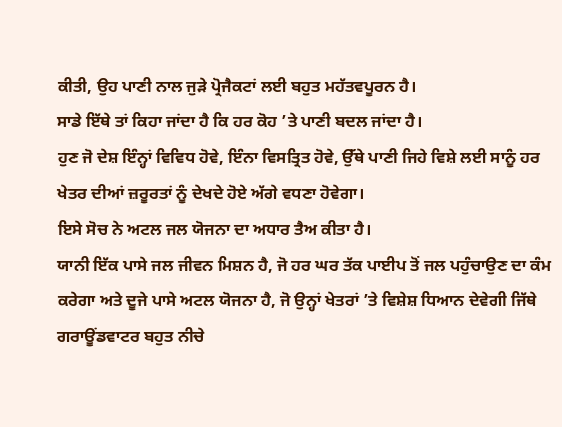ਕੀਤੀ, ਉਹ ਪਾਣੀ ਨਾਲ ਜੁੜੇ ਪ੍ਰੋਜੈਕਟਾਂ ਲਈ ਬਹੁਤ ਮਹੱਤਵਪੂਰਨ ਹੈ।
ਸਾਡੇ ਇੱਥੇ ਤਾਂ ਕਿਹਾ ਜਾਂਦਾ ਹੈ ਕਿ ਹਰ ਕੋਹ ’ਤੇ ਪਾਣੀ ਬਦਲ ਜਾਂਦਾ ਹੈ।
ਹੁਣ ਜੋ ਦੇਸ਼ ਇੰਨ੍ਹਾਂ ਵਿਵਿਧ ਹੋਵੇ, ਇੰਨਾ ਵਿਸਤ੍ਰਿਤ ਹੋਵੇ, ਉੱਥੇ ਪਾਣੀ ਜਿਹੇ ਵਿਸ਼ੇ ਲਈ ਸਾਨੂੰ ਹਰ ਖੇਤਰ ਦੀਆਂ ਜ਼ਰੂਰਤਾਂ ਨੂੰ ਦੇਖਦੇ ਹੋਏ ਅੱਗੇ ਵਧਣਾ ਹੋਵੇਗਾ।
ਇਸੇ ਸੋਚ ਨੇ ਅਟਲ ਜਲ ਯੋਜਨਾ ਦਾ ਅਧਾਰ ਤੈਅ ਕੀਤਾ ਹੈ।
ਯਾਨੀ ਇੱਕ ਪਾਸੇ ਜਲ ਜੀਵਨ ਮਿਸ਼ਨ ਹੈ, ਜੋ ਹਰ ਘਰ ਤੱਕ ਪਾਈਪ ਤੋਂ ਜਲ ਪਹੁੰਚਾਉਣ ਦਾ ਕੰਮ ਕਰੇਗਾ ਅਤੇ ਦੂਜੇ ਪਾਸੇ ਅਟਲ ਯੋਜਨਾ ਹੈ, ਜੋ ਉਨ੍ਹਾਂ ਖੇਤਰਾਂ ’ਤੇ ਵਿਸ਼ੇਸ਼ ਧਿਆਨ ਦੇਵੇਗੀ ਜਿੱਥੇ ਗਰਾਊਂਡਵਾਟਰ ਬਹੁਤ ਨੀਚੇ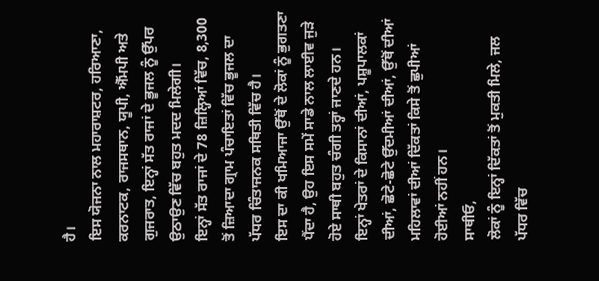ਹੈ।
ਇਸ ਯੋਜਨਾ ਨਾਲ ਮਹਾਰਾਸ਼ਟਰ, ਹਰਿਆਣਾ, ਕਰਨਾਟਕ, ਰਾਜਸਥਾਨ, ਯੂਪੀ, ਐੱਮਪੀ ਅਤੇ ਗੁਜਰਾਤ, ਇਨ੍ਹਾਂ ਸੱਤ ਰਾਜਾਂ ਦੇ ਭੂਜਲ ਨੂੰ ਉੱਪਰ ਉਠਾਉਣ ਵਿੱਚ ਬਹੁਤ ਮਦਦ ਮਿਲੇਗੀ।
ਇਨ੍ਹਾਂ ਸੱਤ ਰਾਜਾਂ ਦੇ 78 ਜ਼ਿਲ੍ਹਿਆਂ ਵਿੱਚ, 8,300 ਤੋਂ ਜ਼ਿਆਦਾ ਗ੍ਰਾਮ ਪੰਚਾਇਤਾਂ ਵਿੱਚ ਭੂਜਲ ਦਾ ਪੱਧਰ ਚਿੰਤਾਜਨਕ ਸਥਿਤੀ ਵਿੱਚ ਹੈ।
ਇਸ ਦਾ ਕੀ ਖਮਿਆਜਾ ਉੱਥੋਂ ਦੇ ਲੋਕਾਂ ਨੂੰ ਭੁਗਤਣਾ ਪੈਂਦਾ ਹੈ, ਉਹ ਇਸ ਸਮੇਂ ਸਾਡੇ ਨਾਲ ਲਾਈਵ ਜੁੜੇ ਹੋਏ ਸਾਥੀ ਬਹੁਤ ਚੰਗੀ ਤਰ੍ਹਾਂ ਜਾਣਦੇ ਹਨ।
ਇਨ੍ਹਾਂ ਖੇਤਰਾਂ ਦੇ ਕਿਸਾਨਾਂ ਦੀਆਂ, ਪਸ਼ੂਪਾਲਕਾਂ ਦੀਆਂ, ਛੋਟੇ-ਛੋਟੇ ਉੱਦਮੀਆਂ ਦੀਆਂ, ਉੱਥੋਂ ਦੀਆਂ ਮਹਿਲਾਵਾਂ ਦੀਆਂ ਦਿੱਕਤਾਂ ਕਿਸੇ ਤੋਂ ਛੁਪੀਆਂ ਹੋਈਆਂ ਨਹੀਂ ਹਨ।
ਸਾਥੀਓ,
ਲੋਕਾਂ ਨੂੰ ਇਨ੍ਹਾਂ ਦਿੱਕਤਾਂ ਤੋਂ ਮੁਕਤੀ ਮਿਲੇ, ਜਲ ਪੱਧਰ ਵਿੱਚ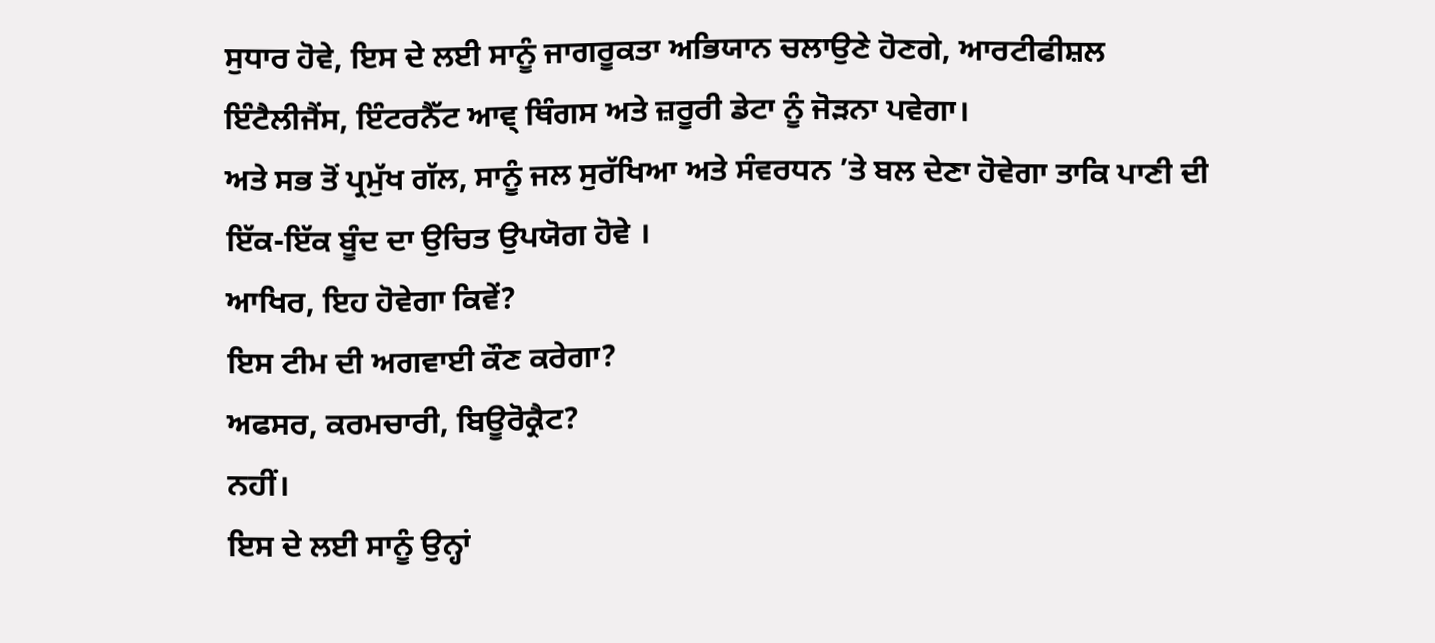ਸੁਧਾਰ ਹੋਵੇ, ਇਸ ਦੇ ਲਈ ਸਾਨੂੰ ਜਾਗਰੂਕਤਾ ਅਭਿਯਾਨ ਚਲਾਉਣੇ ਹੋਣਗੇ, ਆਰਟੀਫੀਸ਼ਲ ਇੰਟੈਲੀਜੈਂਸ, ਇੰਟਰਨੈੱਟ ਆਵ੍ ਥਿੰਗਸ ਅਤੇ ਜ਼ਰੂਰੀ ਡੇਟਾ ਨੂੰ ਜੋੜਨਾ ਪਵੇਗਾ।
ਅਤੇ ਸਭ ਤੋਂ ਪ੍ਰਮੁੱਖ ਗੱਲ, ਸਾਨੂੰ ਜਲ ਸੁਰੱਖਿਆ ਅਤੇ ਸੰਵਰਧਨ ’ਤੇ ਬਲ ਦੇਣਾ ਹੋਵੇਗਾ ਤਾਕਿ ਪਾਣੀ ਦੀ ਇੱਕ-ਇੱਕ ਬੂੰਦ ਦਾ ਉਚਿਤ ਉਪਯੋਗ ਹੋਵੇ ।
ਆਖਿਰ, ਇਹ ਹੋਵੇਗਾ ਕਿਵੇਂ?
ਇਸ ਟੀਮ ਦੀ ਅਗਵਾਈ ਕੌਣ ਕਰੇਗਾ?
ਅਫਸਰ, ਕਰਮਚਾਰੀ, ਬਿਊਰੋਕ੍ਰੈਟ?
ਨਹੀਂ।
ਇਸ ਦੇ ਲਈ ਸਾਨੂੰ ਉਨ੍ਹਾਂ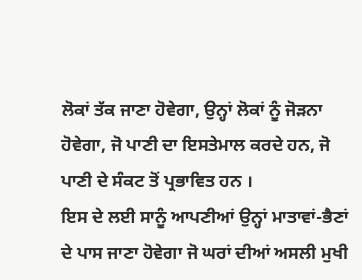ਲੋਕਾਂ ਤੱਕ ਜਾਣਾ ਹੋਵੇਗਾ, ਉਨ੍ਹਾਂ ਲੋਕਾਂ ਨੂੰ ਜੋੜਨਾ ਹੋਵੇਗਾ, ਜੋ ਪਾਣੀ ਦਾ ਇਸਤੇਮਾਲ ਕਰਦੇ ਹਨ, ਜੋ ਪਾਣੀ ਦੇ ਸੰਕਟ ਤੋਂ ਪ੍ਰਭਾਵਿਤ ਹਨ ।
ਇਸ ਦੇ ਲਈ ਸਾਨੂੰ ਆਪਣੀਆਂ ਉਨ੍ਹਾਂ ਮਾਤਾਵਾਂ-ਭੈਣਾਂ ਦੇ ਪਾਸ ਜਾਣਾ ਹੋਵੇਗਾ ਜੋ ਘਰਾਂ ਦੀਆਂ ਅਸਲੀ ਮੁਖੀ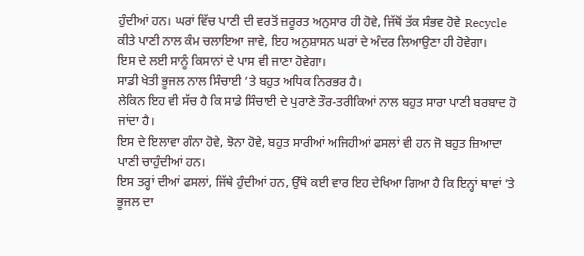ਹੁੰਦੀਆਂ ਹਨ। ਘਰਾਂ ਵਿੱਚ ਪਾਣੀ ਦੀ ਵਰਤੋਂ ਜ਼ਰੂਰਤ ਅਨੁਸਾਰ ਹੀ ਹੋਵੇ, ਜਿੱਥੋਂ ਤੱਕ ਸੰਭਵ ਹੋਵੇ Recycle ਕੀਤੇ ਪਾਣੀ ਨਾਲ ਕੰਮ ਚਲਾਇਆ ਜਾਵੇ, ਇਹ ਅਨੁਸ਼ਾਸਨ ਘਰਾਂ ਦੇ ਅੰਦਰ ਲਿਆਉਣਾ ਹੀ ਹੋਵੇਗਾ।
ਇਸ ਦੇ ਲਈ ਸਾਨੂੰ ਕਿਸਾਨਾਂ ਦੇ ਪਾਸ ਵੀ ਜਾਣਾ ਹੋਵੇਗਾ।
ਸਾਡੀ ਖੇਤੀ ਭੂਜਲ ਨਾਲ ਸਿੰਚਾਈ ’ਤੇ ਬਹੁਤ ਅਧਿਕ ਨਿਰਭਰ ਹੈ।
ਲੇਕਿਨ ਇਹ ਵੀ ਸੱਚ ਹੈ ਕਿ ਸਾਡੇ ਸਿੰਚਾਈ ਦੇ ਪੁਰਾਣੇ ਤੌਰ-ਤਰੀਕਿਆਂ ਨਾਲ ਬਹੁਤ ਸਾਰਾ ਪਾਣੀ ਬਰਬਾਦ ਹੋ ਜਾਂਦਾ ਹੈ।
ਇਸ ਦੇ ਇਲਾਵਾ ਗੰਨਾ ਹੋਵੇ, ਝੋਨਾ ਹੋਵੇ, ਬਹੁਤ ਸਾਰੀਆਂ ਅਜਿਹੀਆਂ ਫਸਲਾਂ ਵੀ ਹਨ ਜੋ ਬਹੁਤ ਜ਼ਿਆਦਾ ਪਾਣੀ ਚਾਹੁੰਦੀਆਂ ਹਨ।
ਇਸ ਤਰ੍ਹਾਂ ਦੀਆਂ ਫਸਲਾਂ, ਜਿੱਥੇ ਹੁੰਦੀਆਂ ਹਨ, ਉੱਥੇ ਕਈ ਵਾਰ ਇਹ ਦੇਖਿਆ ਗਿਆ ਹੈ ਕਿ ਇਨ੍ਹਾਂ ਥਾਵਾਂ ’ਤੇ ਭੂਜਲ ਦਾ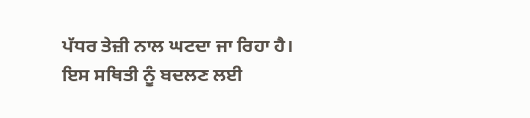ਪੱਧਰ ਤੇਜ਼ੀ ਨਾਲ ਘਟਦਾ ਜਾ ਰਿਹਾ ਹੈ।
ਇਸ ਸਥਿਤੀ ਨੂੰ ਬਦਲਣ ਲਈ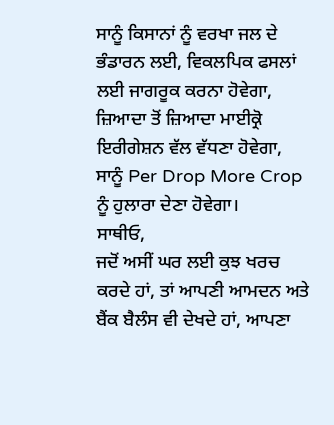ਸਾਨੂੰ ਕਿਸਾਨਾਂ ਨੂੰ ਵਰਖਾ ਜਲ ਦੇ ਭੰਡਾਰਨ ਲਈ, ਵਿਕਲਪਿਕ ਫਸਲਾਂ ਲਈ ਜਾਗਰੂਕ ਕਰਨਾ ਹੋਵੇਗਾ, ਜ਼ਿਆਦਾ ਤੋਂ ਜ਼ਿਆਦਾ ਮਾਈਕ੍ਰੋ ਇਰੀਗੇਸ਼ਨ ਵੱਲ ਵੱਧਣਾ ਹੋਵੇਗਾ, ਸਾਨੂੰ Per Drop More Crop ਨੂੰ ਹੁਲਾਰਾ ਦੇਣਾ ਹੋਵੇਗਾ।
ਸਾਥੀਓ,
ਜਦੋਂ ਅਸੀਂ ਘਰ ਲਈ ਕੁਝ ਖਰਚ ਕਰਦੇ ਹਾਂ, ਤਾਂ ਆਪਣੀ ਆਮਦਨ ਅਤੇ ਬੈਂਕ ਬੈਲੰਸ ਵੀ ਦੇਖਦੇ ਹਾਂ, ਆਪਣਾ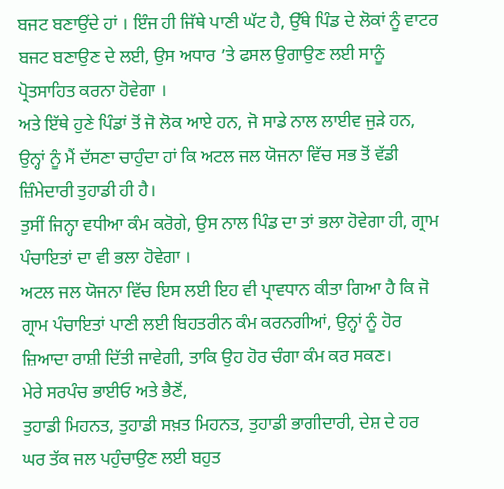ਬਜਟ ਬਣਾਉਂਦੇ ਹਾਂ । ਇੰਜ ਹੀ ਜਿੱਥੇ ਪਾਣੀ ਘੱਟ ਹੈ, ਉੱਥੇ ਪਿੰਡ ਦੇ ਲੋਕਾਂ ਨੂੰ ਵਾਟਰ ਬਜਟ ਬਣਾਉਣ ਦੇ ਲਈ, ਉਸ ਅਧਾਰ ’ਤੇ ਫਸਲ ਉਗਾਉਣ ਲਈ ਸਾਨੂੰ ਪ੍ਰੋਤਸਾਹਿਤ ਕਰਨਾ ਹੋਵੇਗਾ ।
ਅਤੇ ਇੱਥੇ ਹੁਣੇ ਪਿੰਡਾਂ ਤੋਂ ਜੋ ਲੋਕ ਆਏ ਹਨ, ਜੋ ਸਾਡੇ ਨਾਲ ਲਾਈਵ ਜੁੜੇ ਹਨ, ਉਨ੍ਹਾਂ ਨੂੰ ਮੈਂ ਦੱਸਣਾ ਚਾਹੁੰਦਾ ਹਾਂ ਕਿ ਅਟਲ ਜਲ ਯੋਜਨਾ ਵਿੱਚ ਸਭ ਤੋਂ ਵੱਡੀ ਜ਼ਿੰਮੇਦਾਰੀ ਤੁਹਾਡੀ ਹੀ ਹੈ।
ਤੁਸੀਂ ਜਿਨ੍ਹਾ ਵਧੀਆ ਕੰਮ ਕਰੋਗੇ, ਉਸ ਨਾਲ ਪਿੰਡ ਦਾ ਤਾਂ ਭਲਾ ਹੋਵੇਗਾ ਹੀ, ਗ੍ਰਾਮ ਪੰਚਾਇਤਾਂ ਦਾ ਵੀ ਭਲਾ ਹੋਵੇਗਾ ।
ਅਟਲ ਜਲ ਯੋਜਨਾ ਵਿੱਚ ਇਸ ਲਈ ਇਹ ਵੀ ਪ੍ਰਾਵਧਾਨ ਕੀਤਾ ਗਿਆ ਹੈ ਕਿ ਜੋ ਗ੍ਰਾਮ ਪੰਚਾਇਤਾਂ ਪਾਣੀ ਲਈ ਬਿਹਤਰੀਨ ਕੰਮ ਕਰਨਗੀਆਂ, ਉਨ੍ਹਾਂ ਨੂੰ ਹੋਰ ਜ਼ਿਆਦਾ ਰਾਸ਼ੀ ਦਿੱਤੀ ਜਾਵੇਗੀ, ਤਾਕਿ ਉਹ ਹੋਰ ਚੰਗਾ ਕੰਮ ਕਰ ਸਕਣ।
ਮੇਰੇ ਸਰਪੰਚ ਭਾਈਓ ਅਤੇ ਭੈਣੋਂ,
ਤੁਹਾਡੀ ਮਿਹਨਤ, ਤੁਹਾਡੀ ਸਖ਼ਤ ਮਿਹਨਤ, ਤੁਹਾਡੀ ਭਾਗੀਦਾਰੀ, ਦੇਸ਼ ਦੇ ਹਰ ਘਰ ਤੱਕ ਜਲ ਪਹੁੰਚਾਉਣ ਲਈ ਬਹੁਤ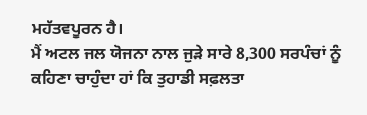ਮਹੱਤਵਪੂਰਨ ਹੈ।
ਮੈਂ ਅਟਲ ਜਲ ਯੋਜਨਾ ਨਾਲ ਜੁੜੇ ਸਾਰੇ 8,300 ਸਰਪੰਚਾਂ ਨੂੰ ਕਹਿਣਾ ਚਾਹੁੰਦਾ ਹਾਂ ਕਿ ਤੁਹਾਡੀ ਸਫ਼ਲਤਾ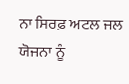ਨਾ ਸਿਰਫ਼ ਅਟਲ ਜਲ ਯੋਜਨਾ ਨੂੰ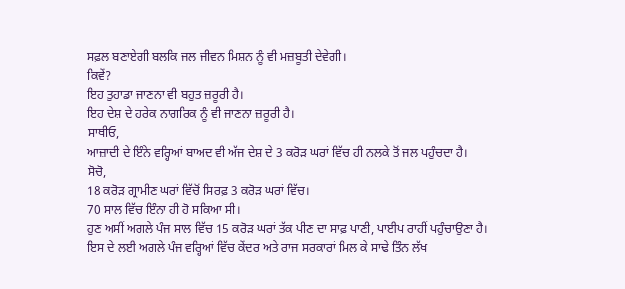ਸਫ਼ਲ ਬਣਾਏਗੀ ਬਲਕਿ ਜਲ ਜੀਵਨ ਮਿਸ਼ਨ ਨੂੰ ਵੀ ਮਜ਼ਬੂਤੀ ਦੇਵੇਗੀ।
ਕਿਵੇਂ?
ਇਹ ਤੁਹਾਡਾ ਜਾਣਨਾ ਵੀ ਬਹੁਤ ਜ਼ਰੂਰੀ ਹੈ।
ਇਹ ਦੇਸ਼ ਦੇ ਹਰੇਕ ਨਾਗਰਿਕ ਨੂੰ ਵੀ ਜਾਣਨਾ ਜ਼ਰੂਰੀ ਹੈ।
ਸਾਥੀਓ,
ਆਜ਼ਾਦੀ ਦੇ ਇੰਨੇ ਵਰ੍ਹਿਆਂ ਬਾਅਦ ਵੀ ਅੱਜ ਦੇਸ਼ ਦੇ 3 ਕਰੋੜ ਘਰਾਂ ਵਿੱਚ ਹੀ ਨਲਕੇ ਤੋਂ ਜਲ ਪਹੁੰਚਦਾ ਹੈ।
ਸੋਚੋ,
18 ਕਰੋੜ ਗ੍ਰਾਮੀਣ ਘਰਾਂ ਵਿੱਚੋਂ ਸਿਰਫ਼ 3 ਕਰੋੜ ਘਰਾਂ ਵਿੱਚ।
70 ਸਾਲ ਵਿੱਚ ਇੰਨਾ ਹੀ ਹੋ ਸਕਿਆ ਸੀ।
ਹੁਣ ਅਸੀਂ ਅਗਲੇ ਪੰਜ ਸਾਲ ਵਿੱਚ 15 ਕਰੋੜ ਘਰਾਂ ਤੱਕ ਪੀਣ ਦਾ ਸਾਫ਼ ਪਾਣੀ, ਪਾਈਪ ਰਾਹੀਂ ਪਹੁੰਚਾਉਣਾ ਹੈ।
ਇਸ ਦੇ ਲਈ ਅਗਲੇ ਪੰਜ ਵਰ੍ਹਿਆਂ ਵਿੱਚ ਕੇਂਦਰ ਅਤੇ ਰਾਜ ਸਰਕਾਰਾਂ ਮਿਲ ਕੇ ਸਾਢੇ ਤਿੰਨ ਲੱਖ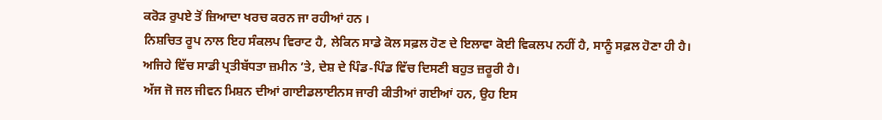ਕਰੋੜ ਰੁਪਏ ਤੋਂ ਜ਼ਿਆਦਾ ਖਰਚ ਕਰਨ ਜਾ ਰਹੀਆਂ ਹਨ ।
ਨਿਸ਼ਚਿਤ ਰੂਪ ਨਾਲ ਇਹ ਸੰਕਲਪ ਵਿਰਾਟ ਹੈ, ਲੇਕਿਨ ਸਾਡੇ ਕੋਲ ਸਫ਼ਲ ਹੋਣ ਦੇ ਇਲਾਵਾ ਕੋਈ ਵਿਕਲਪ ਨਹੀਂ ਹੈ, ਸਾਨੂੰ ਸਫ਼ਲ ਹੋਣਾ ਹੀ ਹੈ।
ਅਜਿਹੇ ਵਿੱਚ ਸਾਡੀ ਪ੍ਰਤੀਬੱਧਤਾ ਜ਼ਮੀਨ ’ਤੇ, ਦੇਸ਼ ਦੇ ਪਿੰਡ-ਪਿੰਡ ਵਿੱਚ ਦਿਸਣੀ ਬਹੁਤ ਜ਼ਰੂਰੀ ਹੈ।
ਅੱਜ ਜੋ ਜਲ ਜੀਵਨ ਮਿਸ਼ਨ ਦੀਆਂ ਗਾਈਡਲਾਈਨਸ ਜਾਰੀ ਕੀਤੀਆਂ ਗਈਆਂ ਹਨ, ਉਹ ਇਸ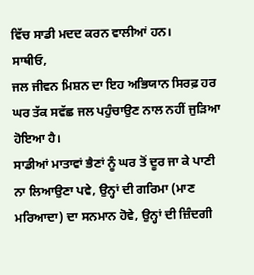ਵਿੱਚ ਸਾਡੀ ਮਦਦ ਕਰਨ ਵਾਲੀਆਂ ਹਨ।
ਸਾਥੀਓ,
ਜਲ ਜੀਵਨ ਮਿਸ਼ਨ ਦਾ ਇਹ ਅਭਿਯਾਨ ਸਿਰਫ਼ ਹਰ ਘਰ ਤੱਕ ਸਵੱਛ ਜਲ ਪਹੁੰਚਾਉਣ ਨਾਲ ਨਹੀਂ ਜੁੜਿਆ ਹੋਇਆ ਹੈ।
ਸਾਡੀਆਂ ਮਾਤਾਵਾਂ ਭੈਣਾਂ ਨੂੰ ਘਰ ਤੋਂ ਦੂਰ ਜਾ ਕੇ ਪਾਣੀ ਨਾ ਲਿਆਉਣਾ ਪਵੇ, ਉਨ੍ਹਾਂ ਦੀ ਗਰਿਮਾ (ਮਾਣ ਮਰਿਆਦਾ) ਦਾ ਸਨਮਾਨ ਹੋਵੇ, ਉਨ੍ਹਾਂ ਦੀ ਜ਼ਿੰਦਗੀ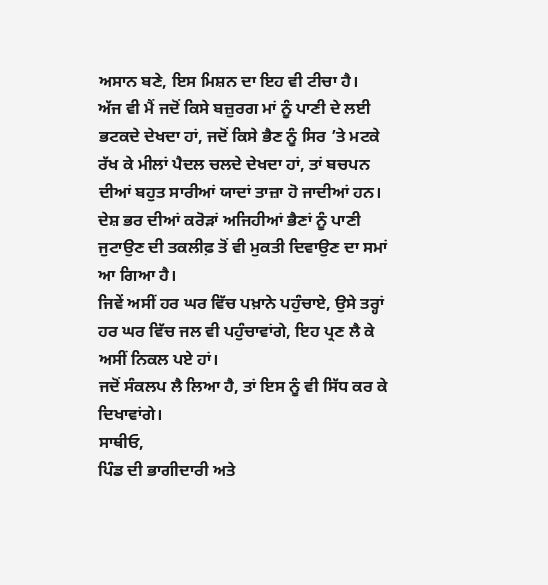ਅਸਾਨ ਬਣੇ, ਇਸ ਮਿਸ਼ਨ ਦਾ ਇਹ ਵੀ ਟੀਚਾ ਹੈ।
ਅੱਜ ਵੀ ਮੈਂ ਜਦੋਂ ਕਿਸੇ ਬਜ਼ੁਰਗ ਮਾਂ ਨੂੰ ਪਾਣੀ ਦੇ ਲਈ ਭਟਕਦੇ ਦੇਖਦਾ ਹਾਂ, ਜਦੋਂ ਕਿਸੇ ਭੈਣ ਨੂੰ ਸਿਰ ’ਤੇ ਮਟਕੇ ਰੱਖ ਕੇ ਮੀਲਾਂ ਪੈਦਲ ਚਲਦੇ ਦੇਖਦਾ ਹਾਂ, ਤਾਂ ਬਚਪਨ ਦੀਆਂ ਬਹੁਤ ਸਾਰੀਆਂ ਯਾਦਾਂ ਤਾਜ਼ਾ ਹੋ ਜਾਦੀਆਂ ਹਨ।
ਦੇਸ਼ ਭਰ ਦੀਆਂ ਕਰੋੜਾਂ ਅਜਿਹੀਆਂ ਭੈਣਾਂ ਨੂੰ ਪਾਣੀ ਜੁਟਾਉਣ ਦੀ ਤਕਲੀਫ਼ ਤੋਂ ਵੀ ਮੁਕਤੀ ਦਿਵਾਉਣ ਦਾ ਸਮਾਂ ਆ ਗਿਆ ਹੈ।
ਜਿਵੇਂ ਅਸੀਂ ਹਰ ਘਰ ਵਿੱਚ ਪਖ਼ਾਨੇ ਪਹੁੰਚਾਏ, ਉਸੇ ਤਰ੍ਹਾਂ ਹਰ ਘਰ ਵਿੱਚ ਜਲ ਵੀ ਪਹੁੰਚਾਵਾਂਗੇ, ਇਹ ਪ੍ਰਣ ਲੈ ਕੇ ਅਸੀਂ ਨਿਕਲ ਪਏ ਹਾਂ।
ਜਦੋਂ ਸੰਕਲਪ ਲੈ ਲਿਆ ਹੈ, ਤਾਂ ਇਸ ਨੂੰ ਵੀ ਸਿੱਧ ਕਰ ਕੇ ਦਿਖਾਵਾਂਗੇ।
ਸਾਥੀਓ,
ਪਿੰਡ ਦੀ ਭਾਗੀਦਾਰੀ ਅਤੇ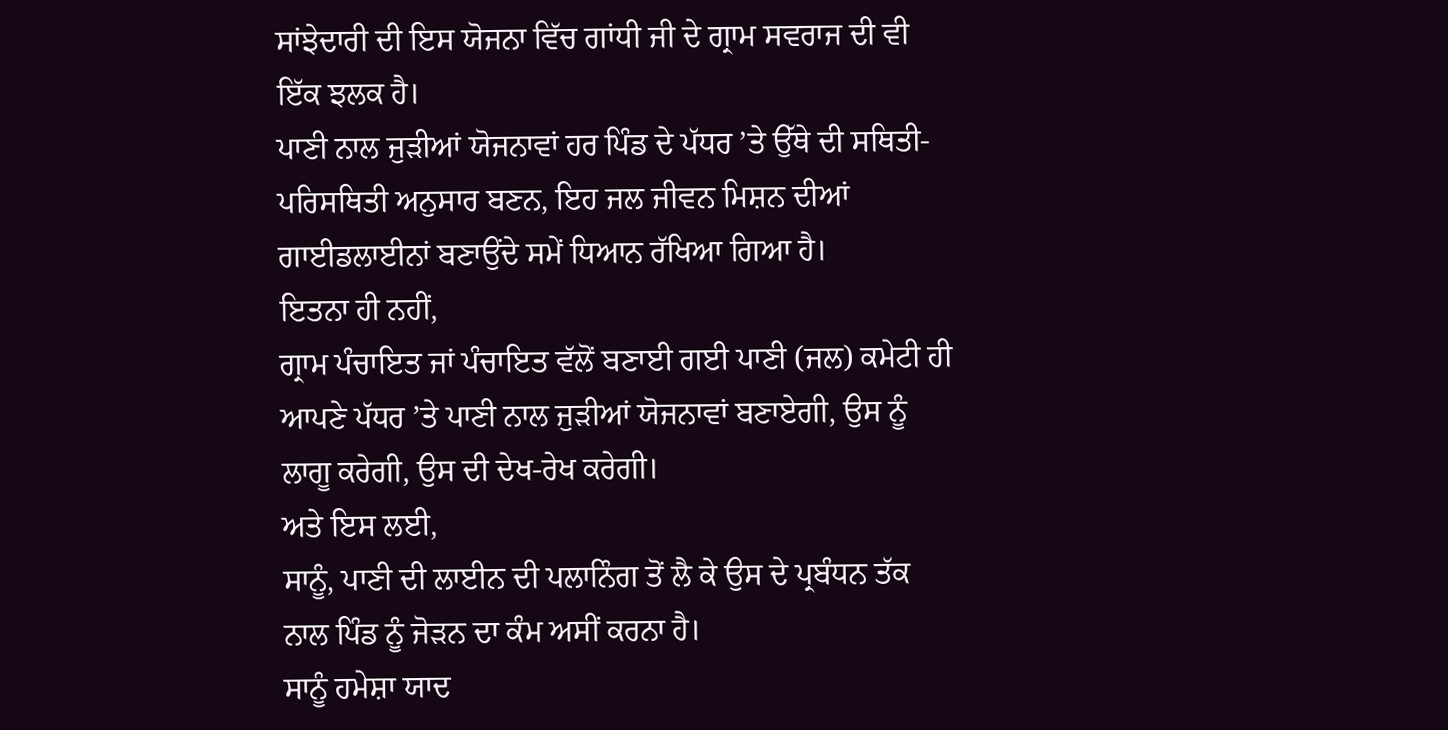ਸਾਂਝੇਦਾਰੀ ਦੀ ਇਸ ਯੋਜਨਾ ਵਿੱਚ ਗਾਂਧੀ ਜੀ ਦੇ ਗ੍ਰਾਮ ਸਵਰਾਜ ਦੀ ਵੀ ਇੱਕ ਝਲਕ ਹੈ।
ਪਾਣੀ ਨਾਲ ਜੁੜੀਆਂ ਯੋਜਨਾਵਾਂ ਹਰ ਪਿੰਡ ਦੇ ਪੱਧਰ ’ਤੇ ਉੱਥੇ ਦੀ ਸਥਿਤੀ-ਪਰਿਸਥਿਤੀ ਅਨੁਸਾਰ ਬਣਨ, ਇਹ ਜਲ ਜੀਵਨ ਮਿਸ਼ਨ ਦੀਆਂ ਗਾਈਡਲਾਈਨਾਂ ਬਣਾਉਂਦੇ ਸਮੇਂ ਧਿਆਨ ਰੱਖਿਆ ਗਿਆ ਹੈ।
ਇਤਨਾ ਹੀ ਨਹੀਂ,
ਗ੍ਰਾਮ ਪੰਚਾਇਤ ਜਾਂ ਪੰਚਾਇਤ ਵੱਲੋਂ ਬਣਾਈ ਗਈ ਪਾਣੀ (ਜਲ) ਕਮੇਟੀ ਹੀ ਆਪਣੇ ਪੱਧਰ ’ਤੇ ਪਾਣੀ ਨਾਲ ਜੁੜੀਆਂ ਯੋਜਨਾਵਾਂ ਬਣਾਏਗੀ, ਉਸ ਨੂੰ ਲਾਗੂ ਕਰੇਗੀ, ਉਸ ਦੀ ਦੇਖ-ਰੇਖ ਕਰੇਗੀ।
ਅਤੇ ਇਸ ਲਈ,
ਸਾਨੂੰ, ਪਾਣੀ ਦੀ ਲਾਈਨ ਦੀ ਪਲਾਨਿੰਗ ਤੋਂ ਲੈ ਕੇ ਉਸ ਦੇ ਪ੍ਰਬੰਧਨ ਤੱਕ ਨਾਲ ਪਿੰਡ ਨੂੰ ਜੋੜਨ ਦਾ ਕੰਮ ਅਸੀਂ ਕਰਨਾ ਹੈ।
ਸਾਨੂੰ ਹਮੇਸ਼ਾ ਯਾਦ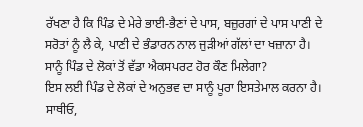ਰੱਖਣਾ ਹੈ ਕਿ ਪਿੰਡ ਦੇ ਮੇਰੇ ਭਾਈ-ਭੈਣਾਂ ਦੇ ਪਾਸ, ਬਜ਼ੁਰਗਾਂ ਦੇ ਪਾਸ ਪਾਣੀ ਦੇ ਸਰੋਤਾਂ ਨੂੰ ਲੈ ਕੇ, ਪਾਣੀ ਦੇ ਭੰਡਾਰਨ ਨਾਲ ਜੁੜੀਆਂ ਗੱਲਾਂ ਦਾ ਖਜ਼ਾਨਾ ਹੈ।
ਸਾਨੂੰ ਪਿੰਡ ਦੇ ਲੋਕਾਂ ਤੋਂ ਵੱਡਾ ਐਕਸਪਰਟ ਹੋਰ ਕੌਣ ਮਿਲੇਗਾ?
ਇਸ ਲਈ ਪਿੰਡ ਦੇ ਲੋਕਾਂ ਦੇ ਅਨੁਭਵ ਦਾ ਸਾਨੂੰ ਪੂਰਾ ਇਸਤੇਮਾਲ ਕਰਨਾ ਹੈ।
ਸਾਥੀਓ,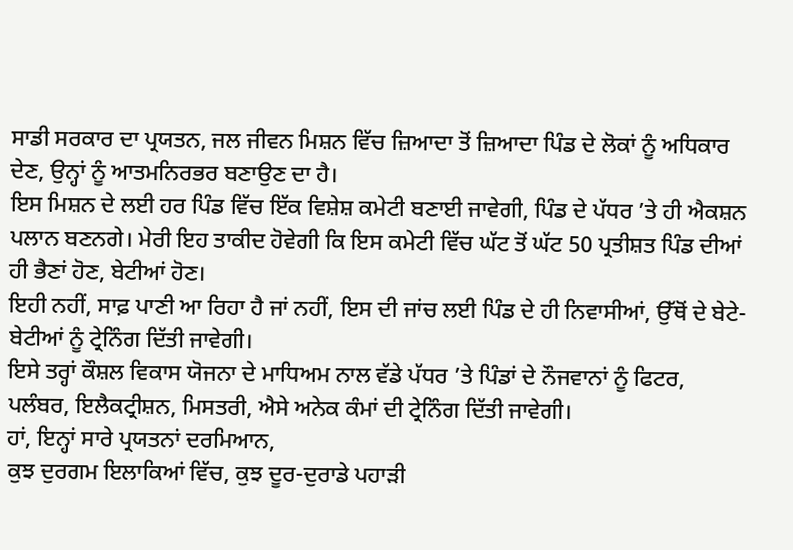ਸਾਡੀ ਸਰਕਾਰ ਦਾ ਪ੍ਰਯਤਨ, ਜਲ ਜੀਵਨ ਮਿਸ਼ਨ ਵਿੱਚ ਜ਼ਿਆਦਾ ਤੋਂ ਜ਼ਿਆਦਾ ਪਿੰਡ ਦੇ ਲੋਕਾਂ ਨੂੰ ਅਧਿਕਾਰ ਦੇਣ, ਉਨ੍ਹਾਂ ਨੂੰ ਆਤਮਨਿਰਭਰ ਬਣਾਉਣ ਦਾ ਹੈ।
ਇਸ ਮਿਸ਼ਨ ਦੇ ਲਈ ਹਰ ਪਿੰਡ ਵਿੱਚ ਇੱਕ ਵਿਸ਼ੇਸ਼ ਕਮੇਟੀ ਬਣਾਈ ਜਾਵੇਗੀ, ਪਿੰਡ ਦੇ ਪੱਧਰ ’ਤੇ ਹੀ ਐਕਸ਼ਨ ਪਲਾਨ ਬਣਨਗੇ। ਮੇਰੀ ਇਹ ਤਾਕੀਦ ਹੋਵੇਗੀ ਕਿ ਇਸ ਕਮੇਟੀ ਵਿੱਚ ਘੱਟ ਤੋਂ ਘੱਟ 50 ਪ੍ਰਤੀਸ਼ਤ ਪਿੰਡ ਦੀਆਂ ਹੀ ਭੈਣਾਂ ਹੋਣ, ਬੇਟੀਆਂ ਹੋਣ।
ਇਹੀ ਨਹੀਂ, ਸਾਫ਼ ਪਾਣੀ ਆ ਰਿਹਾ ਹੈ ਜਾਂ ਨਹੀਂ, ਇਸ ਦੀ ਜਾਂਚ ਲਈ ਪਿੰਡ ਦੇ ਹੀ ਨਿਵਾਸੀਆਂ, ਉੱਥੋਂ ਦੇ ਬੇਟੇ-ਬੇਟੀਆਂ ਨੂੰ ਟ੍ਰੇਨਿੰਗ ਦਿੱਤੀ ਜਾਵੇਗੀ।
ਇਸੇ ਤਰ੍ਹਾਂ ਕੌਸ਼ਲ ਵਿਕਾਸ ਯੋਜਨਾ ਦੇ ਮਾਧਿਅਮ ਨਾਲ ਵੱਡੇ ਪੱਧਰ ’ਤੇ ਪਿੰਡਾਂ ਦੇ ਨੌਜਵਾਨਾਂ ਨੂੰ ਫਿਟਰ, ਪਲੰਬਰ, ਇਲੈਕਟ੍ਰੀਸ਼ਨ, ਮਿਸਤਰੀ, ਐਸੇ ਅਨੇਕ ਕੰਮਾਂ ਦੀ ਟ੍ਰੇਨਿੰਗ ਦਿੱਤੀ ਜਾਵੇਗੀ।
ਹਾਂ, ਇਨ੍ਹਾਂ ਸਾਰੇ ਪ੍ਰਯਤਨਾਂ ਦਰਮਿਆਨ,
ਕੁਝ ਦੁਰਗਮ ਇਲਾਕਿਆਂ ਵਿੱਚ, ਕੁਝ ਦੂਰ-ਦੁਰਾਡੇ ਪਹਾੜੀ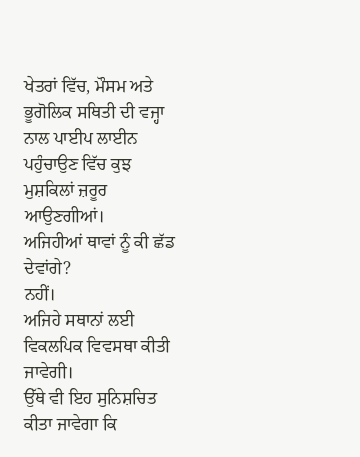ਖੇਤਰਾਂ ਵਿੱਚ, ਮੌਸਮ ਅਤੇ ਭੂਗੋਲਿਕ ਸਥਿਤੀ ਦੀ ਵਜ੍ਹਾ ਨਾਲ ਪਾਈਪ ਲਾਈਨ ਪਹੁੰਚਾਉਣ ਵਿੱਚ ਕੁਝ ਮੁਸ਼ਕਿਲਾਂ ਜ਼ਰੂਰ ਆਉਣਗੀਆਂ।
ਅਜਿਹੀਆਂ ਥਾਵਾਂ ਨੂੰ ਕੀ ਛੱਡ ਦੇਵਾਂਗੇ?
ਨਹੀਂ।
ਅਜਿਹੇ ਸਥਾਨਾਂ ਲਈ ਵਿਕਲਪਿਕ ਵਿਵਸਥਾ ਕੀਤੀ ਜਾਵੇਗੀ।
ਉੱਥੇ ਵੀ ਇਹ ਸੁਨਿਸ਼ਚਿਤ ਕੀਤਾ ਜਾਵੇਗਾ ਕਿ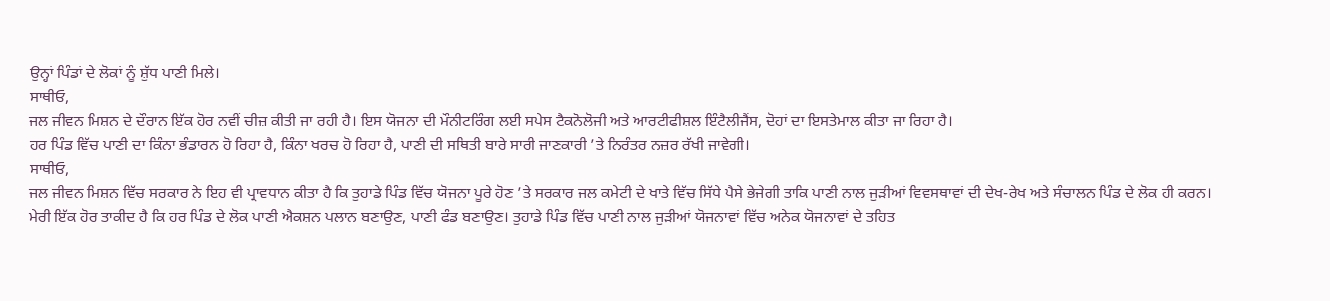ਉਨ੍ਹਾਂ ਪਿੰਡਾਂ ਦੇ ਲੋਕਾਂ ਨੂੰ ਸ਼ੁੱਧ ਪਾਣੀ ਮਿਲੇ।
ਸਾਥੀਓ,
ਜਲ ਜੀਵਨ ਮਿਸ਼ਨ ਦੇ ਦੌਰਾਨ ਇੱਕ ਹੋਰ ਨਵੀਂ ਚੀਜ਼ ਕੀਤੀ ਜਾ ਰਹੀ ਹੈ। ਇਸ ਯੋਜਨਾ ਦੀ ਮੌਨੀਟਰਿੰਗ ਲਈ ਸਪੇਸ ਟੈਕਨੋਲੋਜੀ ਅਤੇ ਆਰਟੀਫੀਸ਼ਲ ਇੰਟੈਲੀਜੈਂਸ, ਦੋਹਾਂ ਦਾ ਇਸਤੇਮਾਲ ਕੀਤਾ ਜਾ ਰਿਹਾ ਹੈ।
ਹਰ ਪਿੰਡ ਵਿੱਚ ਪਾਣੀ ਦਾ ਕਿੰਨਾ ਭੰਡਾਰਨ ਹੋ ਰਿਹਾ ਹੈ, ਕਿੰਨਾ ਖਰਚ ਹੋ ਰਿਹਾ ਹੈ, ਪਾਣੀ ਦੀ ਸਥਿਤੀ ਬਾਰੇ ਸਾਰੀ ਜਾਣਕਾਰੀ ’ਤੇ ਨਿਰੰਤਰ ਨਜ਼ਰ ਰੱਖੀ ਜਾਵੇਗੀ।
ਸਾਥੀਓ,
ਜਲ ਜੀਵਨ ਮਿਸ਼ਨ ਵਿੱਚ ਸਰਕਾਰ ਨੇ ਇਹ ਵੀ ਪ੍ਰਾਵਧਾਨ ਕੀਤਾ ਹੈ ਕਿ ਤੁਹਾਡੇ ਪਿੰਡ ਵਿੱਚ ਯੋਜਨਾ ਪੂਰੇ ਹੋਣ ’ਤੇ ਸਰਕਾਰ ਜਲ ਕਮੇਟੀ ਦੇ ਖਾਤੇ ਵਿੱਚ ਸਿੱਧੇ ਪੈਸੇ ਭੇਜੇਗੀ ਤਾਕਿ ਪਾਣੀ ਨਾਲ ਜੁੜੀਆਂ ਵਿਵਸਥਾਵਾਂ ਦੀ ਦੇਖ-ਰੇਖ ਅਤੇ ਸੰਚਾਲਨ ਪਿੰਡ ਦੇ ਲੋਕ ਹੀ ਕਰਨ।
ਮੇਰੀ ਇੱਕ ਹੋਰ ਤਾਕੀਦ ਹੈ ਕਿ ਹਰ ਪਿੰਡ ਦੇ ਲੋਕ ਪਾਣੀ ਐਕਸ਼ਨ ਪਲਾਨ ਬਣਾਉਣ, ਪਾਣੀ ਫੰਡ ਬਣਾਉਣ। ਤੁਹਾਡੇ ਪਿੰਡ ਵਿੱਚ ਪਾਣੀ ਨਾਲ ਜੁੜੀਆਂ ਯੋਜਨਾਵਾਂ ਵਿੱਚ ਅਨੇਕ ਯੋਜਨਾਵਾਂ ਦੇ ਤਹਿਤ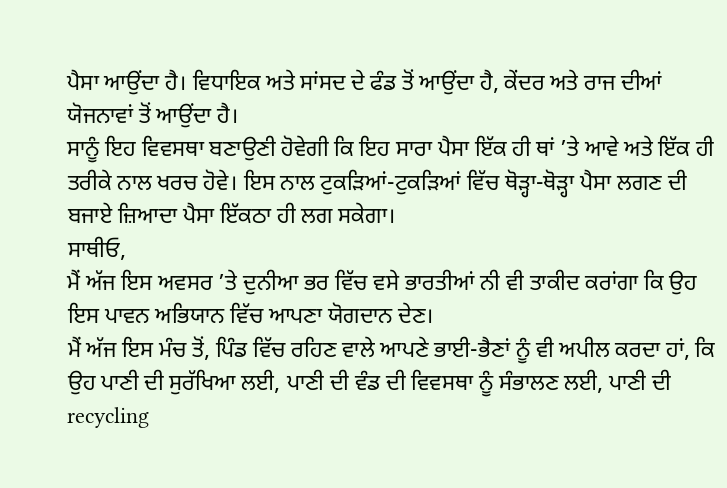ਪੈਸਾ ਆਉਂਦਾ ਹੈ। ਵਿਧਾਇਕ ਅਤੇ ਸਾਂਸਦ ਦੇ ਫੰਡ ਤੋਂ ਆਉਂਦਾ ਹੈ, ਕੇਂਦਰ ਅਤੇ ਰਾਜ ਦੀਆਂ ਯੋਜਨਾਵਾਂ ਤੋਂ ਆਉਂਦਾ ਹੈ।
ਸਾਨੂੰ ਇਹ ਵਿਵਸਥਾ ਬਣਾਉਣੀ ਹੋਵੇਗੀ ਕਿ ਇਹ ਸਾਰਾ ਪੈਸਾ ਇੱਕ ਹੀ ਥਾਂ ’ਤੇ ਆਵੇ ਅਤੇ ਇੱਕ ਹੀ ਤਰੀਕੇ ਨਾਲ ਖਰਚ ਹੋਵੇ। ਇਸ ਨਾਲ ਟੁਕੜਿਆਂ-ਟੁਕੜਿਆਂ ਵਿੱਚ ਥੋੜ੍ਹਾ-ਥੋੜ੍ਹਾ ਪੈਸਾ ਲਗਣ ਦੀ ਬਜਾਏ ਜ਼ਿਆਦਾ ਪੈਸਾ ਇੱਕਠਾ ਹੀ ਲਗ ਸਕੇਗਾ।
ਸਾਥੀਓ,
ਮੈਂ ਅੱਜ ਇਸ ਅਵਸਰ ’ਤੇ ਦੁਨੀਆ ਭਰ ਵਿੱਚ ਵਸੇ ਭਾਰਤੀਆਂ ਨੀ ਵੀ ਤਾਕੀਦ ਕਰਾਂਗਾ ਕਿ ਉਹ ਇਸ ਪਾਵਨ ਅਭਿਯਾਨ ਵਿੱਚ ਆਪਣਾ ਯੋਗਦਾਨ ਦੇਣ।
ਮੈਂ ਅੱਜ ਇਸ ਮੰਚ ਤੋਂ, ਪਿੰਡ ਵਿੱਚ ਰਹਿਣ ਵਾਲੇ ਆਪਣੇ ਭਾਈ-ਭੈਣਾਂ ਨੂੰ ਵੀ ਅਪੀਲ ਕਰਦਾ ਹਾਂ, ਕਿ ਉਹ ਪਾਣੀ ਦੀ ਸੁਰੱਖਿਆ ਲਈ, ਪਾਣੀ ਦੀ ਵੰਡ ਦੀ ਵਿਵਸਥਾ ਨੂੰ ਸੰਭਾਲਣ ਲਈ, ਪਾਣੀ ਦੀ recycling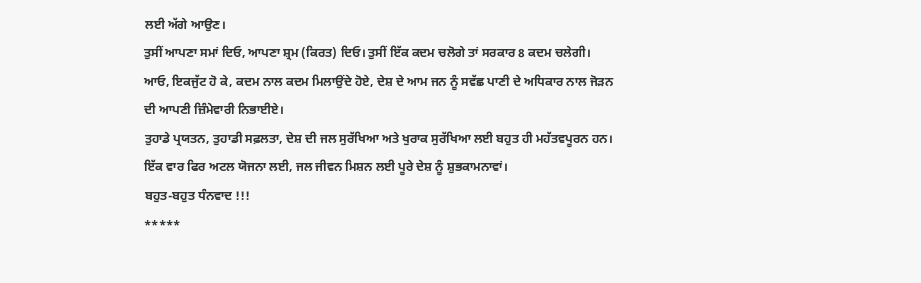ਲਈ ਅੱਗੇ ਆਉਣ।
ਤੁਸੀਂ ਆਪਣਾ ਸਮਾਂ ਦਿਓ, ਆਪਣਾ ਸ਼੍ਰਮ (ਕਿਰਤ) ਦਿਓ। ਤੁਸੀਂ ਇੱਕ ਕਦਮ ਚਲੋਗੇ ਤਾਂ ਸਰਕਾਰ 8 ਕਦਮ ਚਲੇਗੀ।
ਆਓ, ਇਕਜੁੱਟ ਹੋ ਕੇ, ਕਦਮ ਨਾਲ ਕਦਮ ਮਿਲਾਉਂਦੇ ਹੋਏ, ਦੇਸ਼ ਦੇ ਆਮ ਜਨ ਨੂੰ ਸਵੱਛ ਪਾਣੀ ਦੇ ਅਧਿਕਾਰ ਨਾਲ ਜੋੜਨ ਦੀ ਆਪਣੀ ਜ਼ਿੰਮੇਵਾਰੀ ਨਿਭਾਈਏ।
ਤੁਹਾਡੇ ਪ੍ਰਯਤਨ, ਤੁਹਾਡੀ ਸਫ਼ਲਤਾ, ਦੇਸ਼ ਦੀ ਜਲ ਸੁਰੱਖਿਆ ਅਤੇ ਖੁਰਾਕ ਸੁਰੱਖਿਆ ਲਈ ਬਹੁਤ ਹੀ ਮਹੱਤਵਪੂਰਨ ਹਨ।
ਇੱਕ ਵਾਰ ਫਿਰ ਅਟਲ ਯੋਜਨਾ ਲਈ, ਜਲ ਜੀਵਨ ਮਿਸ਼ਨ ਲਈ ਪੂਰੇ ਦੇਸ਼ ਨੂੰ ਸ਼ੁਭਕਾਮਨਾਵਾਂ।
ਬਹੁਤ-ਬਹੁਤ ਧੰਨਵਾਦ !!!
*****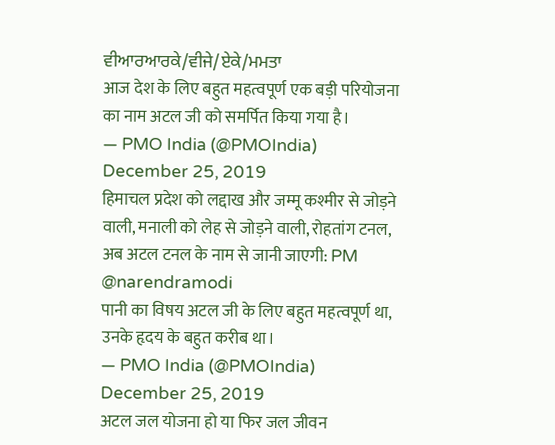ਵੀਆਰਆਰਕੇ/ਵੀਜੇ/ਏਕੇ/ਮਮਤਾ
आज देश के लिए बहुत महत्वपूर्ण एक बड़ी परियोजना का नाम अटल जी को समर्पित किया गया है।
— PMO India (@PMOIndia) December 25, 2019
हिमाचल प्रदेश को लद्दाख और जम्मू कश्मीर से जोड़ने वाली, मनाली को लेह से जोड़ने वाली, रोहतांग टनल, अब अटल टनल के नाम से जानी जाएगी: PM @narendramodi
पानी का विषय अटल जी के लिए बहुत महत्वपूर्ण था, उनके हृदय के बहुत करीब था।
— PMO India (@PMOIndia) December 25, 2019
अटल जल योजना हो या फिर जल जीवन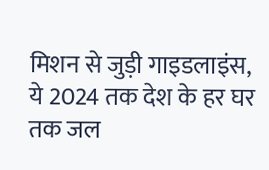मिशन से जुड़ी गाइडलाइंस, ये 2024 तक देश के हर घर तक जल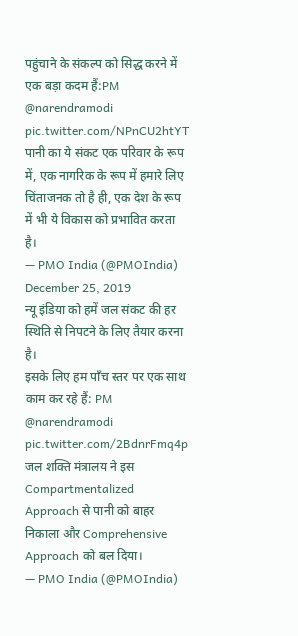पहुंचाने के संकल्प को सिद्ध करने में एक बड़ा कदम हैं:PM @narendramodi pic.twitter.com/NPnCU2htYT
पानी का ये संकट एक परिवार के रूप में, एक नागरिक के रूप में हमारे लिए चिंताजनक तो है ही, एक देश के रूप में भी ये विकास को प्रभावित करता है।
— PMO India (@PMOIndia) December 25, 2019
न्यू इंडिया को हमें जल संकट की हर स्थिति से निपटने के लिए तैयार करना है।
इसके लिए हम पाँच स्तर पर एक साथ काम कर रहे हैं: PM @narendramodi pic.twitter.com/2BdnrFmq4p
जल शक्ति मंत्रालय ने इस Compartmentalized Approach से पानी को बाहर निकाला और Comprehensive Approach को बल दिया।
— PMO India (@PMOIndia)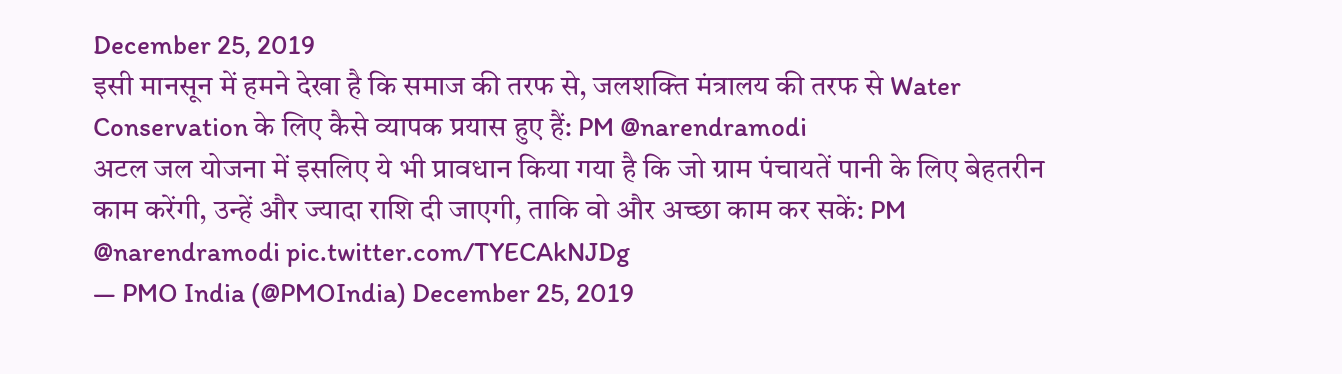December 25, 2019
इसी मानसून में हमने देखा है कि समाज की तरफ से, जलशक्ति मंत्रालय की तरफ से Water Conservation के लिए कैसे व्यापक प्रयास हुए हैं: PM @narendramodi
अटल जल योजना में इसलिए ये भी प्रावधान किया गया है कि जो ग्राम पंचायतें पानी के लिए बेहतरीन काम करेंगी, उन्हें और ज्यादा राशि दी जाएगी, ताकि वो और अच्छा काम कर सकें: PM @narendramodi pic.twitter.com/TYECAkNJDg
— PMO India (@PMOIndia) December 25, 2019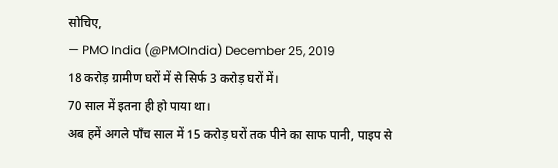सोचिए,
— PMO India (@PMOIndia) December 25, 2019
18 करोड़ ग्रामीण घरों में से सिर्फ 3 करोड़ घरों में।
70 साल में इतना ही हो पाया था।
अब हमें अगले पाँच साल में 15 करोड़ घरों तक पीने का साफ पानी, पाइप से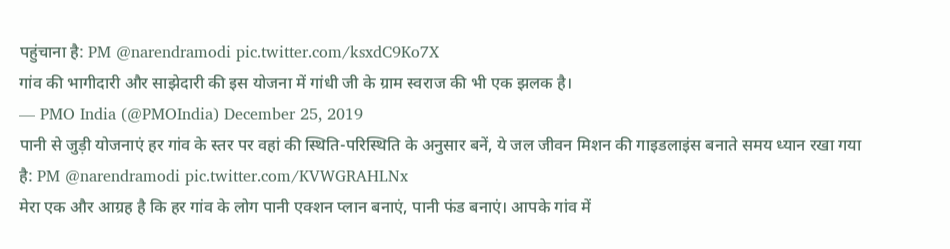पहुंचाना है: PM @narendramodi pic.twitter.com/ksxdC9Ko7X
गांव की भागीदारी और साझेदारी की इस योजना में गांधी जी के ग्राम स्वराज की भी एक झलक है।
— PMO India (@PMOIndia) December 25, 2019
पानी से जुड़ी योजनाएं हर गांव के स्तर पर वहां की स्थिति-परिस्थिति के अनुसार बनें, ये जल जीवन मिशन की गाइडलाइंस बनाते समय ध्यान रखा गया है: PM @narendramodi pic.twitter.com/KVWGRAHLNx
मेरा एक और आग्रह है कि हर गांव के लोग पानी एक्शन प्लान बनाएं, पानी फंड बनाएं। आपके गांव में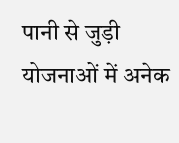पानी से जुड़ी योजनाओं में अनेक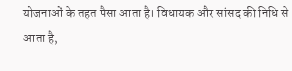योजनाओं के तहत पैसा आता है। विधायक और सांसद की निधि से आता है,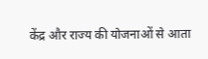केंद्र और राज्य की योजनाओं से आता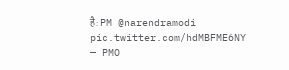है: PM @narendramodi pic.twitter.com/hdMBFME6NY
— PMO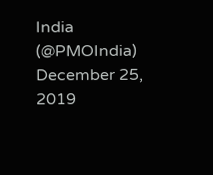India (@PMOIndia) December 25, 2019